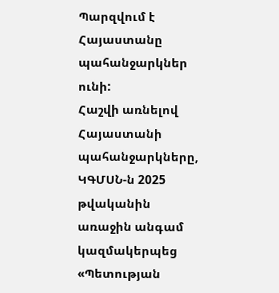Պարզվում է Հայաստանը պահանջարկներ ունի:
Հաշվի առնելով Հայաստանի պահանջարկները, ԿԳՄՍՆ-ն 2025 թվականին առաջին անգամ կազմակերպեց «Պետության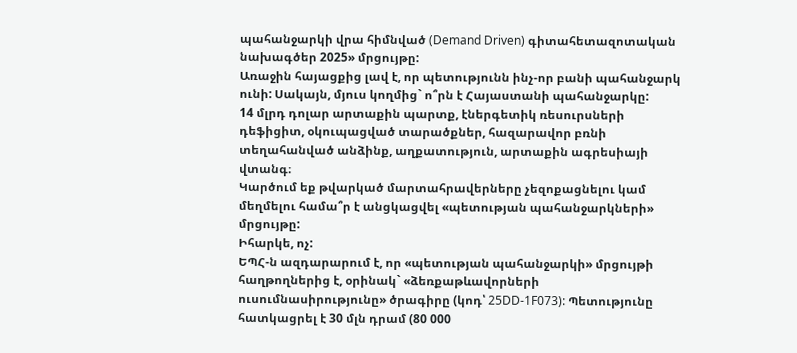պահանջարկի վրա հիմնված (Demand Driven) գիտահետազոտական նախագծեր 2025» մրցույթը:
Առաջին հայացքից լավ է, որ պետությունն ինչ-որ բանի պահանջարկ ունի: Սակայն, մյուս կողմից` ո՞րն է Հայաստանի պահանջարկը:
14 մլրդ դոլար արտաքին պարտք, էներգետիկ ռեսուրսների դեֆիցիտ, օկուպացված տարածքներ, հազարավոր բռնի տեղահանված անձինք, աղքատություն, արտաքին ագրեսիայի վտանգ։
Կարծում եք թվարկած մարտահրավերները չեզոքացնելու կամ մեղմելու համա՞ր է անցկացվել «պետության պահանջարկների» մրցույթը:
Իհարկե, ոչ:
ԵՊՀ-ն ազդարարում է, որ «պետության պահանջարկի» մրցույթի հաղթողներից է, օրինակ` «ձեռքաթևավորների ուսումնասիրությունը» ծրագիրը (կոդ՝ 25DD-1F073): Պետությունը հատկացրել է 30 մլն դրամ (80 000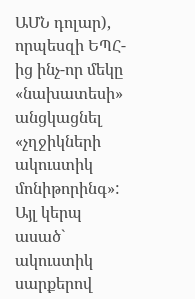ԱՄՆ դոլար), որպեսզի ԵՊՀ-ից ինչ-որ մեկը «նախատեսի» անցկացնել «չղջիկների ակուստիկ մոնիթորինգ»:
Այլ կերպ ասած` ակուստիկ սարքերով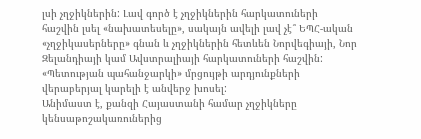լսի չղջիկներին: Լավ գործ է չղջիկներին հարկատուների հաշվին լսել «նախատեսելը», սակայն ավելի լավ չէ՞ ԵՊՀ-ական «չղջիկասերները» գնան և չղջիկներին հետևեն Նորվեգիայի, Նոր Զելանդիայի կամ Ավստրալիայի հարկատուների հաշվին:
«Պետության պահանջարկի» մրցույթի արդյունքների վերաբերյալ կարելի է անվերջ խոսել:
Անիմաստ է, քանզի Հայաստանի համար չղջիկները կենսաթոշակառուներից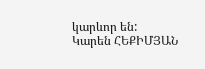կարևոր են:
Կարեն ՀԵՔԻՄՅԱՆ